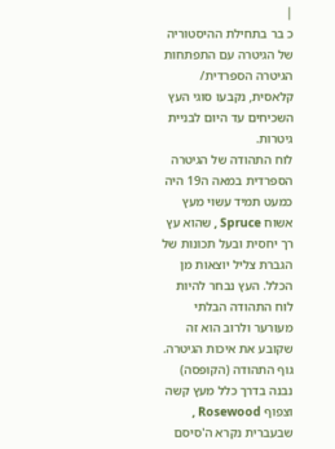|
כ בר בתחילת ההיסטוריה של הגיטרה עם התפתחות הגיטרה הספרדית/ קלאסית, נקבעו סוגי העץ השכיחים עד היום לבניית גיטרות.
לוח התהודה של הגיטרה הספרדית במאה ה19 היה כמעט תמיד עשוי מעץ אשוח Spruce , שהוא עץ רך יחסית ובעל תכונות של הגברת צליל יוצאות מן הכלל. העץ נבחר להיות לוח התהודה הבלתי מעורער ולרוב הוא זה שקובע את איכות הגיטרה.
גוף התהודה (הקופסה) נבנה בדרך כלל מעץ קשה וצפוף Rosewood , שבעברית נקרא ה'סיסם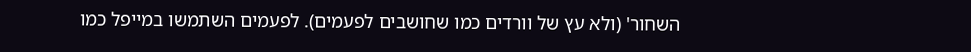השחור' (ולא עץ של וורדים כמו שחושבים לפעמים). לפעמים השתמשו במייפל כמו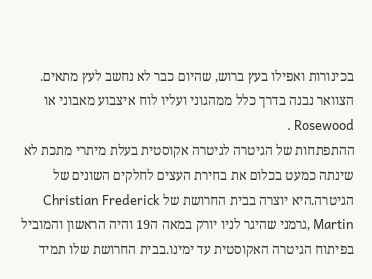בכינורות ואפילו בעץ ברוש, שהיום כבר לא נחשב לעץ מתאים.
הצוואר נבנה בדרך כלל ממהגוני ועליו לוח איצבוע מאבוני או Rosewood .
ההתפתחות של הגיטרה לגיטרה אקוסטית בעלת מיתרי מתכת לא שינתה כמעט בכלום את בחירת העצים לחלקים השונים של הגיטרה.היא יוצרה בבית החרושת של Christian Frederick Martin ,גרמני שהיגר לניו יורק במאה ה19 והיה הראשון והמוביל בפיתוח הגיטרה האקוסטית עד ימינו.בבית החרושת שלו תמיד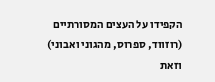הקפידו על העצים המסורתיים (רוזווד, ספרוס, מהגוני ואבוני) וזאת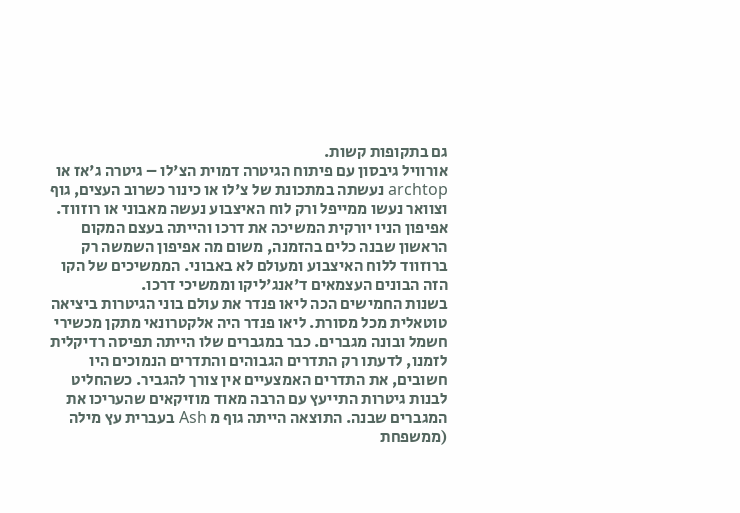גם בתקופות קשות.
אורוויל גיבסון עם פיתוח הגיטרה דמוית הצ'לו – גיטרה ג'אז או archtop נעשתה במתכונת של צ'לו או כינור כשרוב העצים, גוף וצוואר נעשו ממייפל ורק לוח האיצבוע נעשה מאבוני או רוזווד. אפיפון הניו יורקית המשיכה את דרכו והייתה בעצם המקום הראשון שבנה כלים בהזמנה, משום מה אפיפון השמשה רק ברוזווד ללוח האיצבוע ומעולם לא באבוני. הממשיכים של הקו הזה הבונים העצמאים ד'אנג'ליקו וממשיכי דרכו.
בשנות החמישים הכה ליאו פנדר את עולם בוני הגיטרות ביציאה טוטאלית מכל מסורת. ליאו פנדר היה אלקטרונאי מתקן מכשירי חשמל ובונה מגברים. כבר במגברים שלו הייתה תפיסה רדיקלית לזמנו, לדעתו רק התדרים הגבוהים והתדרים הנמוכים היו חשובים, את התדרים האמצעיים אין צורך להגביר. כשהחליט לבנות גיטרות התייעץ עם הרבה מאוד מוזיקאים שהעריכו את המגברים שבנה. התוצאה הייתה גוף מ Ash בעברית עץ מילה (ממשפחת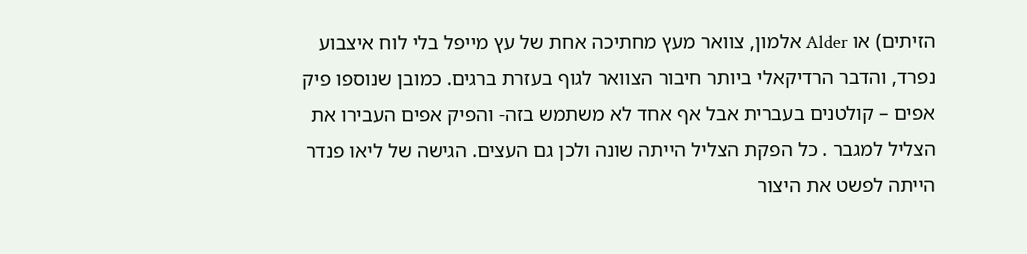הזיתים) או Alder אלמון, צוואר מעץ מחתיכה אחת של עץ מייפל בלי לוח איצבוע נפרד, והדבר הרדיקאלי ביותר חיבור הצוואר לגוף בעזרת ברגים. כמובן שנוספו פיק אפים – קולטנים בעברית אבל אף אחד לא משתמש בזה- והפיק אפים העבירו את הצליל למגבר . כל הפקת הצליל הייתה שונה ולכן גם העצים. הגישה של ליאו פנדר הייתה לפשט את היצור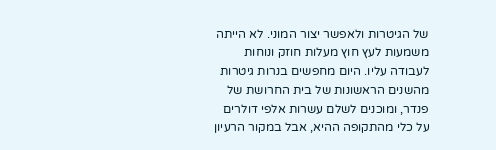של הגיטרות ולאפשר יצור המוני. לא הייתה משמעות לעץ חוץ מעלות חוזק ונוחות לעבודה עליו. היום מחפשים בנרות גיטרות מהשנים הראשונות של בית החרושת של פנדר, ומוכנים לשלם עשרות אלפי דולרים על כלי מהתקופה ההיא, אבל במקור הרעיון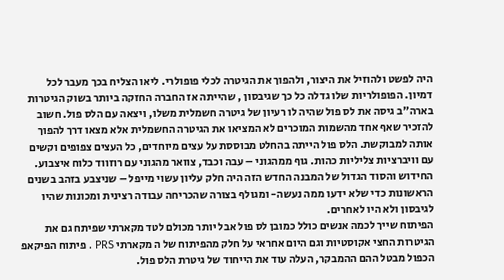היה לפשט ולהוזיל את היצור, ולהפוך את הגיטרה לכלי פופולרי. ליאו הצליח בכך מעבר לכל דמיון. הפופולריות שלו גדלה כל כך שגיבסון , שהייתה אז החברה החזקה ביותר בשוק הגיטרות בארה"ב גיסה את לס פול שהיה לו רעיון של גיטרה חשמלית משלו, ויצאה עם הלס פול. חשוב להזכיר שאף אחד מהשמות המוכרים לא המציאו את הגיטרה החשמלית אלא מצאו דרך להפוך אותה למבוקשת. הלס פול הייתה בהחלט מבוססת על עצים מיוחדים, כל העצים צפופים וקשים עם וויברציות צליליות כהות. גוף ממהגוני – עבה וכבד, צוואר מהגוני עם רוזווד כלוח איצבוע. החידוש והסוד הגדול של המבנה החדש הזה היה חלק עליון עשוי מייפל – שניצבע בזהב בשנים הראשונות כדי שלא ידעו ממה נעשה- ומגולף בצורה שהכריחה עבודה רצינית ומכונות שהיו לגיבסון ולא היו לאחרים.
הפיתוח שייך לכמה אנשים כולל כמובן לס פול אבל יותר מכולם לטד מקארתי שפיתח גם את הגיטרות החצי אקוסטיות וגם היום אחראי על חלק מהפיתוח של ה מקארתי PRS . פיתוח הפיקאפ הכפול מבטל ההם ההמבקר, העלה עוד את הייחוד של גיטרת הלס פול.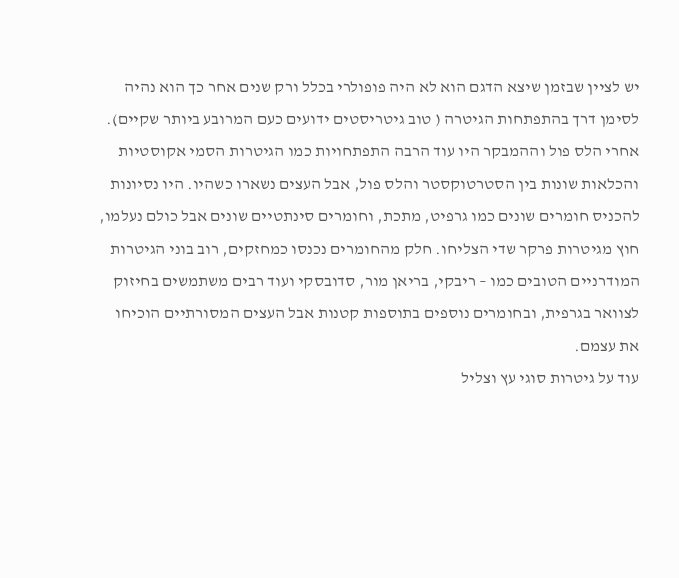יש לציין שבזמן שיצא הדגם הוא לא היה פופולרי בכלל ורק שנים אחר כך הוא נהיה לסימן דרך בהתפתחות הגיטרה ( טוב גיטריסטים ידועים כעם המרובע ביותר שקיים). אחרי הלס פול וההמבקר היו עוד הרבה התפתחויות כמו הגיטרות הסמי אקוסטיות והכלאות שונות בין הסטרטוקסטר והלס פול, אבל העצים נשארו כשהיו. היו נסיונות להכניס חומרים שונים כמו גרפיט, מתכת, וחומרים סינתטיים שונים אבל כולם נעלמו, חוץ מגיטרות פרקר שדי הצליחו. חלק מהחומרים נכנסו כמחזקים, רוב בוני הגיטרות המודרניים הטובים כמו – ריבקי, בריאן מור, סדובסקי ועוד רבים משתמשים בחיזוק לצוואר בגרפית, ובחומרים נוספים בתוספות קטנות אבל העצים המסורתיים הוכיחו את עצמם.
עוד על גיטרות סוגי עץ וצליל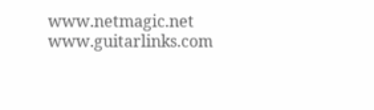www.netmagic.net
www.guitarlinks.com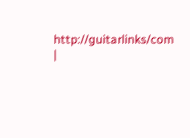http://guitarlinks/com
|